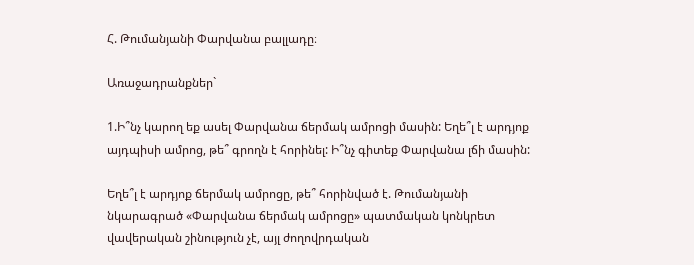Հ. Թումանյանի Փարվանա բալլադը։

Առաջադրանքներ`

1.Ի՞նչ կարող եք ասել Փարվանա ճերմակ ամրոցի մասին: Եղե՞լ է արդյոք այդպիսի ամրոց, թե՞ գրողն է հորինել: Ի՞նչ գիտեք Փարվանա լճի մասին:

Եղե՞լ է արդյոք ճերմակ ամրոցը, թե՞ հորինված է. Թումանյանի նկարագրած «Փարվանա ճերմակ ամրոցը» պատմական կոնկրետ վավերական շինություն չէ, այլ ժողովրդական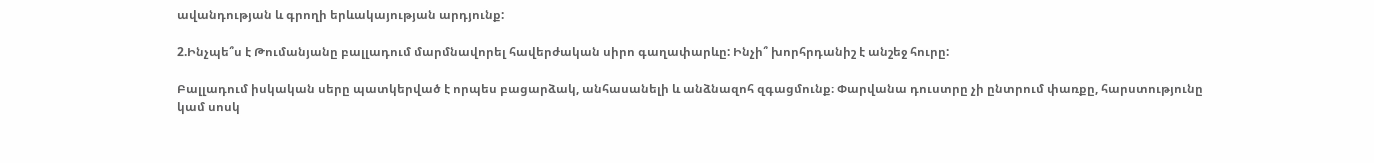ավանդության և գրողի երևակայության արդյունք:

2.Ինչպե՞ս է Թումանյանը բալլադում մարմնավորել հավերժական սիրո գաղափարևը: Ինչի՞ խորհրդանիշ է անշեջ հուրը:

Բալլադում իսկական սերը պատկերված է որպես բացարձակ, անհասանելի և անձնազոհ զգացմունք։ Փարվանա դուստրը չի ընտրում փառքը, հարստությունը կամ սոսկ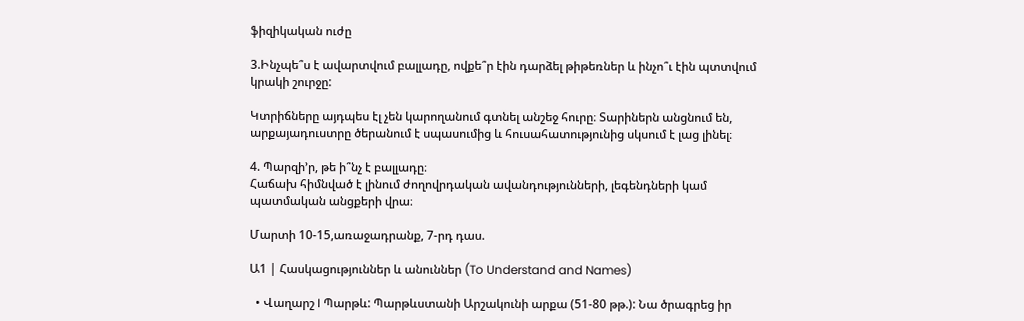ֆիզիկական ուժը

3.Ինչպե՞ս է ավարտվում բալլադը, ովքե՞ր էին դարձել թիթեռներ և ինչո՞ւ էին պտտվում կրակի շուրջը:

Կտրիճները այդպես էլ չեն կարողանում գտնել անշեջ հուրը։ Տարիներն անցնում են, արքայադուստրը ծերանում է սպասումից և հուսահատությունից սկսում է լաց լինել։

4. Պարզի’ր, թե ի՞նչ է բալլադը։
Հաճախ հիմնված է լինում ժողովրդական ավանդությունների, լեգենդների կամ պատմական անցքերի վրա։

Մարտի 10-15,առաջադրանք, 7-րդ դաս.

Ա1 | Հասկացություններ և անուններ (To Understand and Names)

  • Վաղարշ I Պարթև: Պարթևստանի Արշակունի արքա (51-80 թթ.): Նա ծրագրեց իր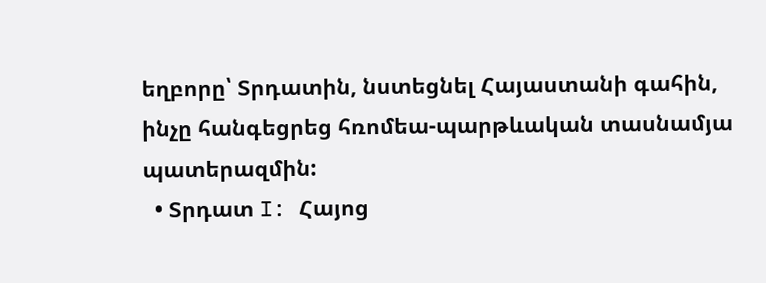եղբորը՝ Տրդատին, նստեցնել Հայաստանի գահին, ինչը հանգեցրեց հռոմեա-պարթևական տասնամյա պատերազմին:
  • Տրդատ I: Հայոց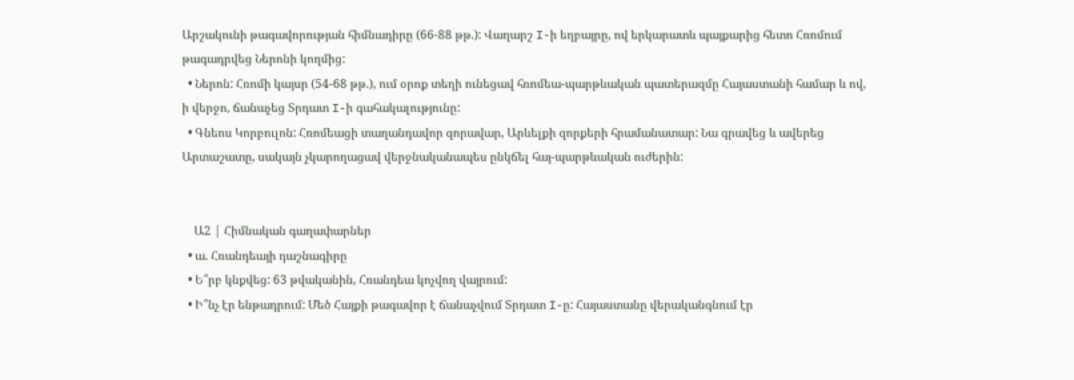Արշակունի թագավորության հիմնադիրը (66-88 թթ.): Վաղարշ I-ի եղբայրը, ով երկարատև պայքարից հետո Հռոմում թագադրվեց Ներոնի կողմից:
  • Ներոն: Հռոմի կայսր (54-68 թթ.), ում օրոք տեղի ունեցավ հռոմեա-պարթևական պատերազմը Հայաստանի համար և ով, ի վերջո, ճանաչեց Տրդատ I-ի գահակալությունը:
  • Գնեոս Կորբուլոն: Հռոմեացի տաղանդավոր զորավար, Արևելքի զորքերի հրամանատար: Նա գրավեց և ավերեց Արտաշատը, սակայն չկարողացավ վերջնականապես ընկճել հայ-պարթևական ուժերին:


    Ա2 | Հիմնական գաղափարներ
  • ա. Հռանդեայի դաշնագիրը
  • Ե՞րբ կնքվեց: 63 թվականին, Հռանդեա կոչվող վայրում:
  • Ի՞նչ էր ենթադրում: Մեծ Հայքի թագավոր է ճանաչվում Տրդատ I-ը: Հայաստանը վերականգնում էր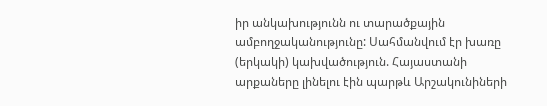իր անկախությունն ու տարածքային ամբողջականությունը: Սահմանվում էր խառը (երկակի) կախվածություն. Հայաստանի արքաները լինելու էին պարթև Արշակունիների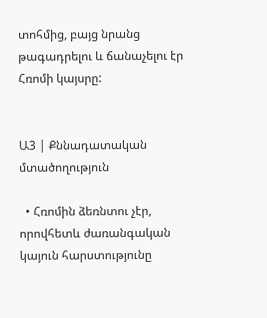տոհմից, բայց նրանց թագադրելու և ճանաչելու էր Հռոմի կայսրը:


Ա3 | Քննադատական մտածողություն

  • Հռոմին ձեռնտու չէր, որովհետև ժառանգական կայուն հարստությունը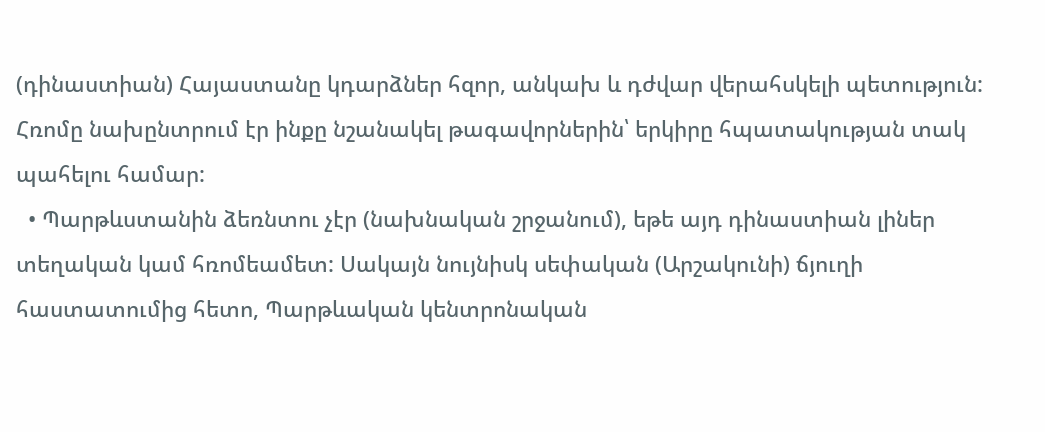(դինաստիան) Հայաստանը կդարձներ հզոր, անկախ և դժվար վերահսկելի պետություն: Հռոմը նախընտրում էր ինքը նշանակել թագավորներին՝ երկիրը հպատակության տակ պահելու համար:
  • Պարթևստանին ձեռնտու չէր (նախնական շրջանում), եթե այդ դինաստիան լիներ տեղական կամ հռոմեամետ: Սակայն նույնիսկ սեփական (Արշակունի) ճյուղի հաստատումից հետո, Պարթևական կենտրոնական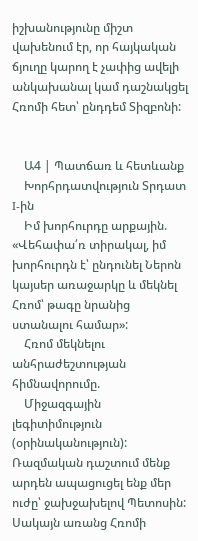իշխանությունը միշտ վախենում էր, որ հայկական ճյուղը կարող է չափից ավելի անկախանալ կամ դաշնակցել Հռոմի հետ՝ ընդդեմ Տիզբոնի:


    Ա4 | Պատճառ և հետևանք
    Խորհրդատվություն Տրդատ I-ին
    Իմ խորհուրդը արքային. «Վեհափա՛ռ տիրակալ, իմ խորհուրդն է՝ ընդունել Ներոն կայսեր առաջարկը և մեկնել Հռոմ՝ թագը նրանից ստանալու համար»:
    Հռոմ մեկնելու անհրաժեշտության հիմնավորումը.
    Միջազգային լեգիտիմություն (օրինականություն): Ռազմական դաշտում մենք արդեն ապացուցել ենք մեր ուժը՝ ջախջախելով Պետոսին: Սակայն առանց Հռոմի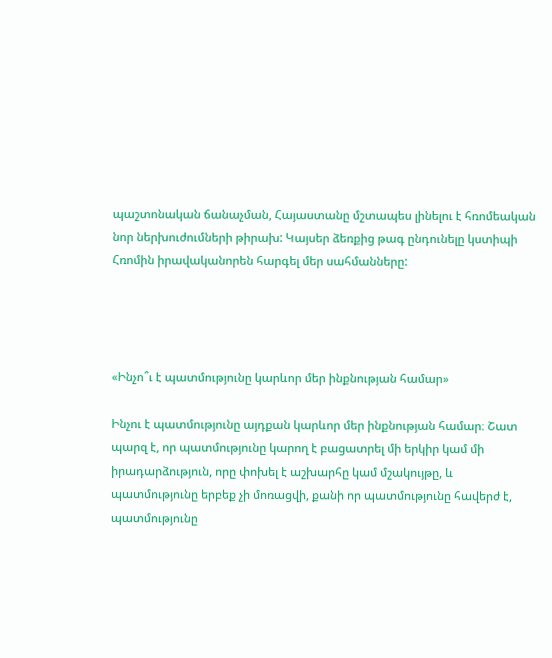պաշտոնական ճանաչման, Հայաստանը մշտապես լինելու է հռոմեական նոր ներխուժումների թիրախ: Կայսեր ձեռքից թագ ընդունելը կստիպի Հռոմին իրավականորեն հարգել մեր սահմանները:




«Ինչո՞ւ է պատմությունը կարևոր մեր ինքնության համար»

Ինչու է պատմությունը այդքան կարևոր մեր ինքնության համար։ Շատ պարզ է, որ պատմությունը կարող է բացատրել մի երկիր կամ մի իրադարձություն, որը փոխել է աշխարհը կամ մշակույթը, և պատմությունը երբեք չի մոռացվի, քանի որ պատմությունը հավերժ է, պատմությունը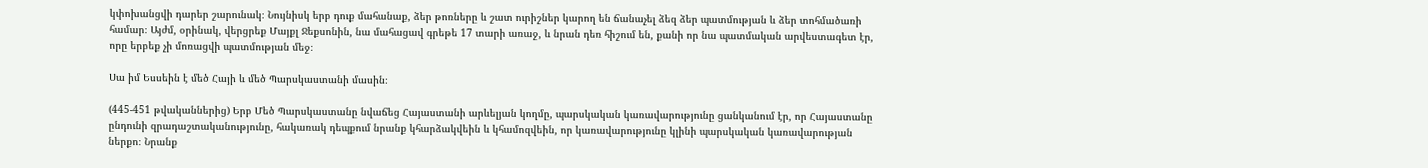կփոխանցվի դարեր շարունակ։ Նույնիսկ երբ դուք մահանաք, ձեր թոռները և շատ ուրիշներ կարող են ճանաչել ձեզ ձեր պատմության և ձեր տոհմածառի համար։ Այժմ, օրինակ, վերցրեք Մայքլ Ջեքսոնին, նա մահացավ գրեթե 17 տարի առաջ, և նրան դեռ հիշում են, քանի որ նա պատմական արվեստագետ էր, որը երբեք չի մոռացվի պատմության մեջ։

Սա իմ Եսսեին է մեծ Հայի և մեծ Պարսկաստանի մասին։

(445-451 թվականներից) Երբ Մեծ Պարսկաստանը նվաճեց Հայաստանի արևելյան կողմը, պարսկական կառավարությունը ցանկանում էր, որ Հայաստանը ընդունի զրադաշտականությունը, հակառակ դեպքում նրանք կհարձակվեին և կհամոզվեին, որ կառավարությունը կլինի պարսկական կառավարության ներքո։ Նրանք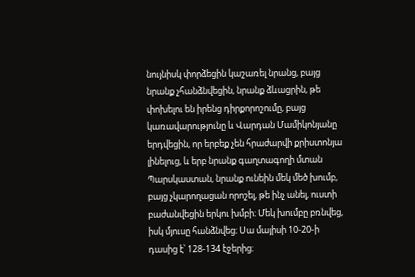նույնիսկ փորձեցին կաշառել նրանց, բայց նրանք չհանձնվեցին, նրանք ձևացրին, թե փոխելու են իրենց դիրքորոշումը, բայց կառավարությունը և Վարդան Մամիկոնյանը երդվեցին, որ երբեք չեն հրաժարվի քրիստոնյա լինելուց, և երբ նրանք գաղտագողի մտան Պարսկաստան, նրանք ունեին մեկ մեծ խումբ, բայց չկարողացան որոշել, թե ինչ անել, ուստի բաժանվեցին երկու խմբի։ Մեկ խումբը բռնվեց, իսկ մյուսը հանձնվեց։ Սա մայիսի 10-20-ի դասից է՝ 128-134 էջերից։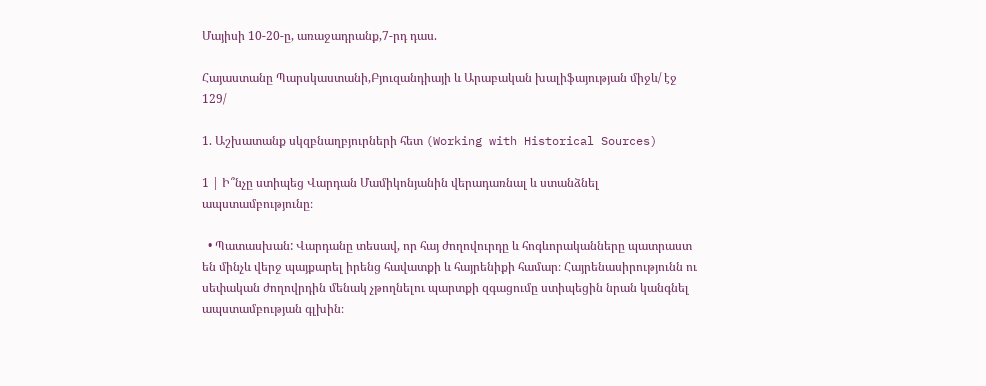Մայիսի 10-20-ը, առաջադրանք,7-րդ դաս.

Հայաստանը Պարսկաստանի,Բյուզանդիայի և Արաբական խալիֆայության միջև/ էջ 129/

1. Աշխատանք սկզբնաղբյուրների հետ (Working with Historical Sources)

1 | Ի՞նչը ստիպեց Վարդան Մամիկոնյանին վերադառնալ և ստանձնել ապստամբությունը։

  • Պատասխան: Վարդանը տեսավ, որ հայ ժողովուրդը և հոգևորականները պատրաստ են մինչև վերջ պայքարել իրենց հավատքի և հայրենիքի համար։ Հայրենասիրությունն ու սեփական ժողովրդին մենակ չթողնելու պարտքի զգացումը ստիպեցին նրան կանգնել ապստամբության գլխին։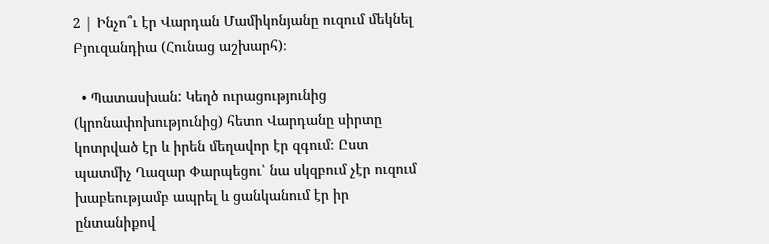2 | Ինչո՞ւ էր Վարդան Մամիկոնյանը ուզում մեկնել Բյուզանդիա (Հունաց աշխարհ)։

  • Պատասխան: Կեղծ ուրացությունից (կրոնափոխությունից) հետո Վարդանը սիրտը կոտրված էր և իրեն մեղավոր էր զգում։ Ըստ պատմիչ Ղազար Փարպեցու՝ նա սկզբում չէր ուզում խաբեությամբ ապրել և ցանկանում էր իր ընտանիքով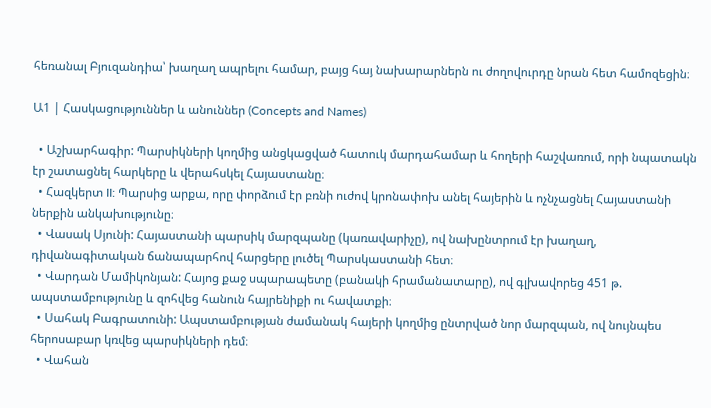հեռանալ Բյուզանդիա՝ խաղաղ ապրելու համար, բայց հայ նախարարներն ու ժողովուրդը նրան հետ համոզեցին։

Ա1 | Հասկացություններ և անուններ (Concepts and Names)

  • Աշխարհագիր: Պարսիկների կողմից անցկացված հատուկ մարդահամար և հողերի հաշվառում, որի նպատակն էր շատացնել հարկերը և վերահսկել Հայաստանը։
  • Հազկերտ II: Պարսից արքա, որը փորձում էր բռնի ուժով կրոնափոխ անել հայերին և ոչնչացնել Հայաստանի ներքին անկախությունը։
  • Վասակ Սյունի: Հայաստանի պարսիկ մարզպանը (կառավարիչը), ով նախընտրում էր խաղաղ, դիվանագիտական ճանապարհով հարցերը լուծել Պարսկաստանի հետ։
  • Վարդան Մամիկոնյան: Հայոց քաջ սպարապետը (բանակի հրամանատարը), ով գլխավորեց 451 թ. ապստամբությունը և զոհվեց հանուն հայրենիքի ու հավատքի։
  • Սահակ Բագրատունի: Ապստամբության ժամանակ հայերի կողմից ընտրված նոր մարզպան, ով նույնպես հերոսաբար կռվեց պարսիկների դեմ։
  • Վահան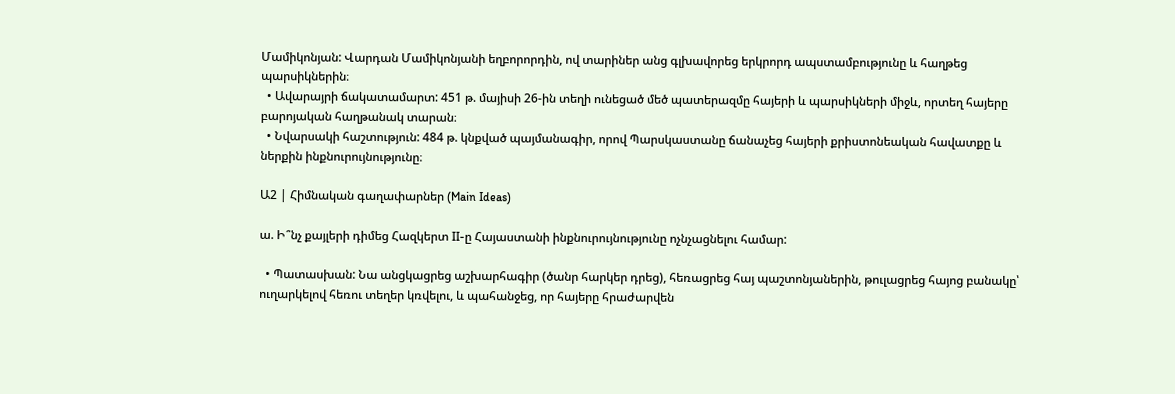Մամիկոնյան: Վարդան Մամիկոնյանի եղբորորդին, ով տարիներ անց գլխավորեց երկրորդ ապստամբությունը և հաղթեց պարսիկներին։
  • Ավարայրի ճակատամարտ: 451 թ. մայիսի 26-ին տեղի ունեցած մեծ պատերազմը հայերի և պարսիկների միջև, որտեղ հայերը բարոյական հաղթանակ տարան։
  • Նվարսակի հաշտություն: 484 թ. կնքված պայմանագիր, որով Պարսկաստանը ճանաչեց հայերի քրիստոնեական հավատքը և ներքին ինքնուրույնությունը։

Ա2 | Հիմնական գաղափարներ (Main Ideas)

ա. Ի՞նչ քայլերի դիմեց Հազկերտ II-ը Հայաստանի ինքնուրույնությունը ոչնչացնելու համար:

  • Պատասխան: Նա անցկացրեց աշխարհագիր (ծանր հարկեր դրեց), հեռացրեց հայ պաշտոնյաներին, թուլացրեց հայոց բանակը՝ ուղարկելով հեռու տեղեր կռվելու, և պահանջեց, որ հայերը հրաժարվեն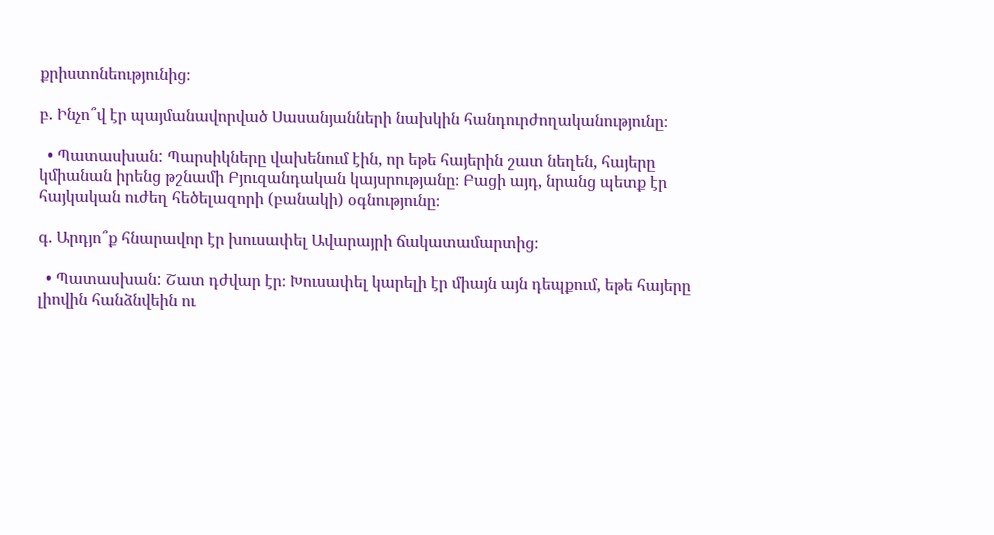քրիստոնեությունից։

բ. Ինչո՞վ էր պայմանավորված Սասանյանների նախկին հանդուրժողականությունը։

  • Պատասխան: Պարսիկները վախենում էին, որ եթե հայերին շատ նեղեն, հայերը կմիանան իրենց թշնամի Բյուզանդական կայսրությանը։ Բացի այդ, նրանց պետք էր հայկական ուժեղ հեծելազորի (բանակի) օգնությունը։

գ. Արդյո՞ք հնարավոր էր խուսափել Ավարայրի ճակատամարտից։

  • Պատասխան: Շատ դժվար էր։ Խուսափել կարելի էր միայն այն դեպքում, եթե հայերը լիովին հանձնվեին ու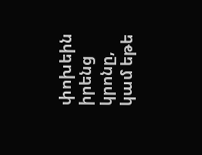փոխեին իրենց կրոնը, կամ եթե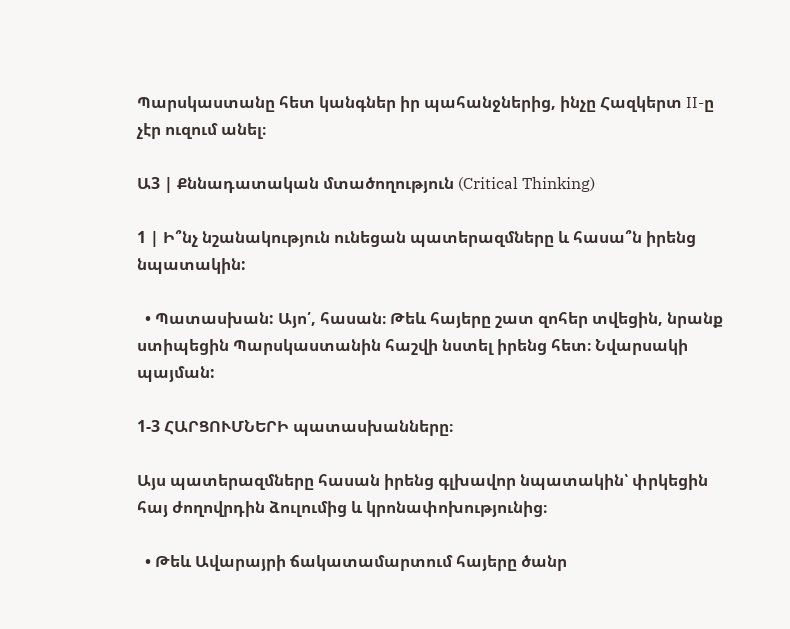Պարսկաստանը հետ կանգներ իր պահանջներից, ինչը Հազկերտ II-ը չէր ուզում անել։

Ա3 | Քննադատական մտածողություն (Critical Thinking)

1 | Ի՞նչ նշանակություն ունեցան պատերազմները և հասա՞ն իրենց նպատակին:

  • Պատասխան: Այո՛, հասան։ Թեև հայերը շատ զոհեր տվեցին, նրանք ստիպեցին Պարսկաստանին հաշվի նստել իրենց հետ։ Նվարսակի պայման:

1-3 ՀԱՐՑՈՒՄՆԵՐԻ պատասխանները։

Այս պատերազմները հասան իրենց գլխավոր նպատակին՝ փրկեցին հայ ժողովրդին ձուլումից և կրոնափոխությունից։

  • Թեև Ավարայրի ճակատամարտում հայերը ծանր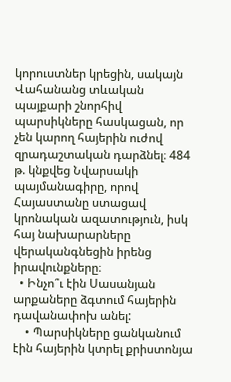կորուստներ կրեցին, սակայն Վահանանց տևական պայքարի շնորհիվ պարսիկները հասկացան, որ չեն կարող հայերին ուժով զրադաշտական դարձնել։ 484 թ. կնքվեց Նվարսակի պայմանագիրը, որով Հայաստանը ստացավ կրոնական ազատություն, իսկ հայ նախարարները վերականգնեցին իրենց իրավունքները։
  • Ինչո՞ւ էին Սասանյան արքաները ձգտում հայերին դավանափոխ անել:
    • Պարսիկները ցանկանում էին հայերին կտրել քրիստոնյա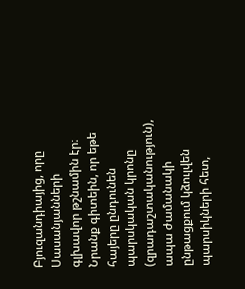Բյուզանդիայից, որը Սասանյանների գլխավոր թշնամին էր։ Նրանք գիտեին, որ եթե հայերը ընդունեն պարսկական կրոնը (զրադաշտականություն), ապա ժամանակի ընթացքում կձուլվեն պարսիկների հետ,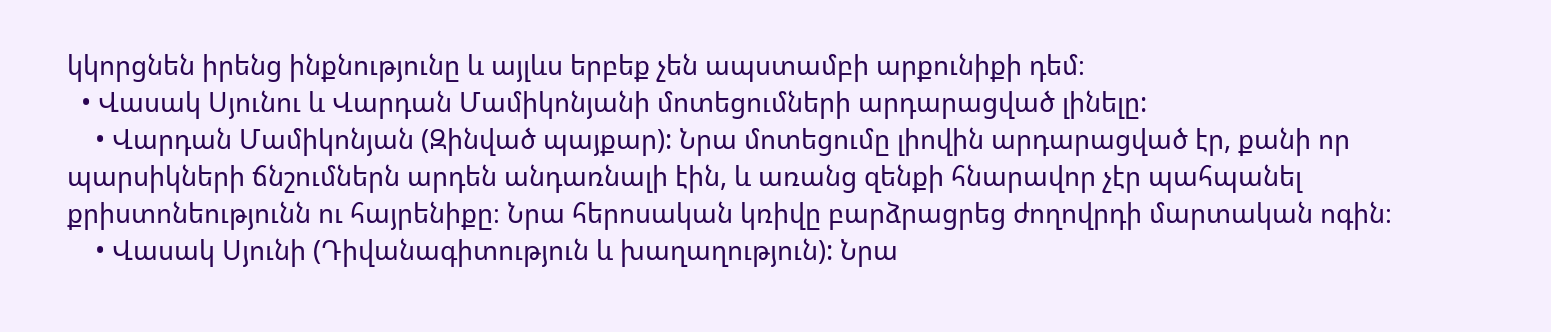կկորցնեն իրենց ինքնությունը և այլևս երբեք չեն ապստամբի արքունիքի դեմ։
  • Վասակ Սյունու և Վարդան Մամիկոնյանի մոտեցումների արդարացված լինելը:
    • Վարդան Մամիկոնյան (Զինված պայքար): Նրա մոտեցումը լիովին արդարացված էր, քանի որ պարսիկների ճնշումներն արդեն անդառնալի էին, և առանց զենքի հնարավոր չէր պահպանել քրիստոնեությունն ու հայրենիքը։ Նրա հերոսական կռիվը բարձրացրեց ժողովրդի մարտական ոգին։
    • Վասակ Սյունի (Դիվանագիտություն և խաղաղություն): Նրա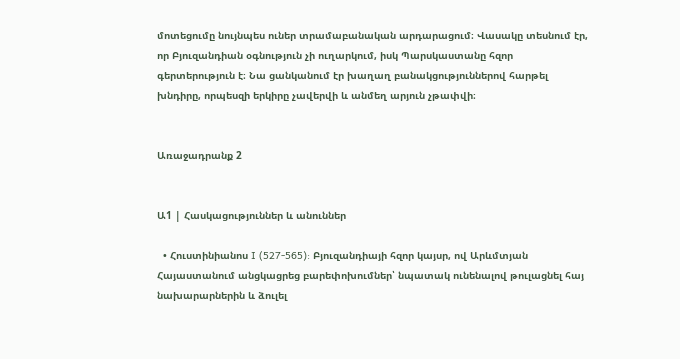մոտեցումը նույնպես ուներ տրամաբանական արդարացում։ Վասակը տեսնում էր, որ Բյուզանդիան օգնություն չի ուղարկում, իսկ Պարսկաստանը հզոր գերտերություն է։ Նա ցանկանում էր խաղաղ բանակցություններով հարթել խնդիրը, որպեսզի երկիրը չավերվի և անմեղ արյուն չթափվի։


Առաջադրանք 2


Ա1 | Հասկացություններ և անուններ

  • Հուստինիանոս I (527-565): Բյուզանդիայի հզոր կայսր, ով Արևմտյան Հայաստանում անցկացրեց բարեփոխումներ՝ նպատակ ունենալով թուլացնել հայ նախարարներին և ձուլել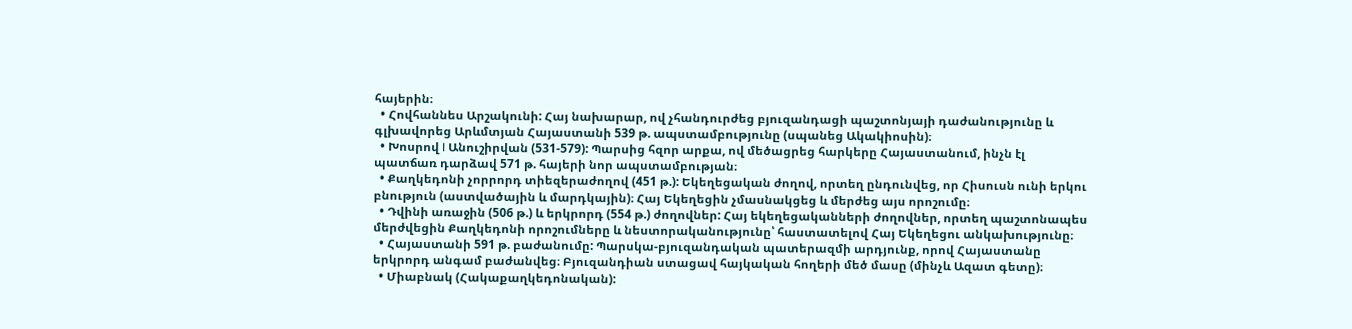հայերին։
  • Հովհաննես Արշակունի: Հայ նախարար, ով չհանդուրժեց բյուզանդացի պաշտոնյայի դաժանությունը և գլխավորեց Արևմտյան Հայաստանի 539 թ. ապստամբությունը (սպանեց Ակակիոսին)։
  • Խոսրով I Անուշիրվան (531-579): Պարսից հզոր արքա, ով մեծացրեց հարկերը Հայաստանում, ինչն էլ պատճառ դարձավ 571 թ. հայերի նոր ապստամբության։
  • Քաղկեդոնի չորրորդ տիեզերաժողով (451 թ.): Եկեղեցական ժողով, որտեղ ընդունվեց, որ Հիսուսն ունի երկու բնություն (աստվածային և մարդկային)։ Հայ Եկեղեցին չմասնակցեց և մերժեց այս որոշումը։
  • Դվինի առաջին (506 թ.) և երկրորդ (554 թ.) ժողովներ: Հայ եկեղեցականների ժողովներ, որտեղ պաշտոնապես մերժվեցին Քաղկեդոնի որոշումները և նեստորականությունը՝ հաստատելով Հայ Եկեղեցու անկախությունը։
  • Հայաստանի 591 թ. բաժանումը: Պարսկա-բյուզանդական պատերազմի արդյունք, որով Հայաստանը երկրորդ անգամ բաժանվեց։ Բյուզանդիան ստացավ հայկական հողերի մեծ մասը (մինչև Ազատ գետը)։
  • Միաբնակ (Հակաքաղկեդոնական):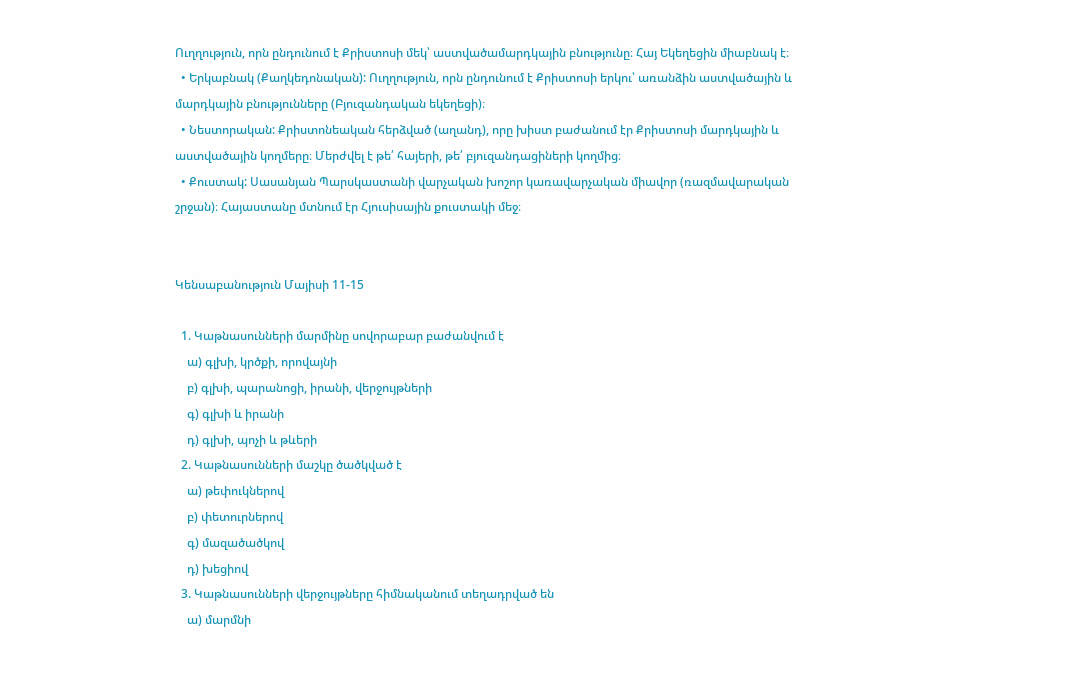Ուղղություն, որն ընդունում է Քրիստոսի մեկ՝ աստվածամարդկային բնությունը։ Հայ Եկեղեցին միաբնակ է։
  • Երկաբնակ (Քաղկեդոնական): Ուղղություն, որն ընդունում է Քրիստոսի երկու՝ առանձին աստվածային և մարդկային բնությունները (Բյուզանդական եկեղեցի)։
  • Նեստորական: Քրիստոնեական հերձված (աղանդ), որը խիստ բաժանում էր Քրիստոսի մարդկային և աստվածային կողմերը։ Մերժվել է թե՛ հայերի, թե՛ բյուզանդացիների կողմից։
  • Քուստակ: Սասանյան Պարսկաստանի վարչական խոշոր կառավարչական միավոր (ռազմավարական շրջան)։ Հայաստանը մտնում էր Հյուսիսային քուստակի մեջ։


Կենսաբանություն Մայիսի 11-15

  1. Կաթնասունների մարմինը սովորաբար բաժանվում է
    ա) գլխի, կրծքի, որովայնի
    բ) գլխի, պարանոցի, իրանի, վերջույթների
    գ) գլխի և իրանի
    դ) գլխի, պոչի և թևերի
  2. Կաթնասունների մաշկը ծածկված է
    ա) թեփուկներով
    բ) փետուրներով
    գ) մազածածկով
    դ) խեցիով
  3. Կաթնասունների վերջույթները հիմնականում տեղադրված են
    ա) մարմնի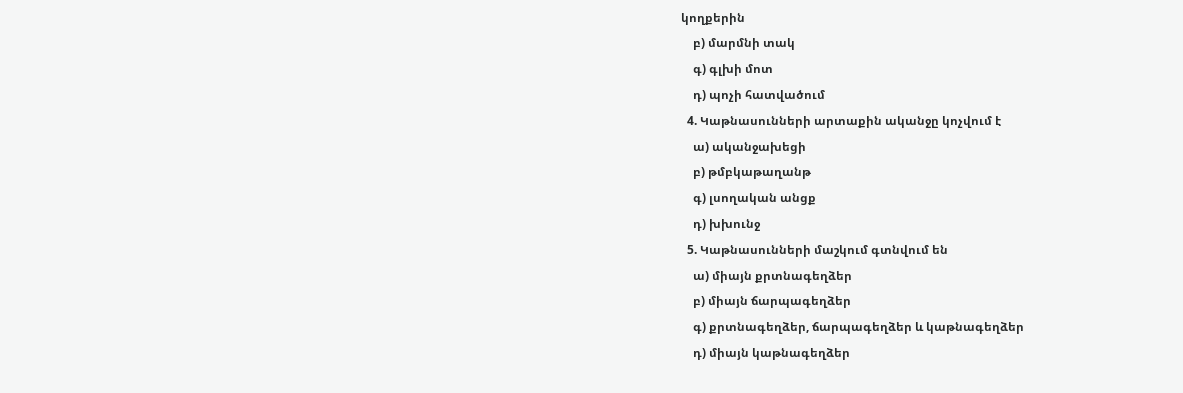կողքերին
    բ) մարմնի տակ
    գ) գլխի մոտ
    դ) պոչի հատվածում
  4. Կաթնասունների արտաքին ականջը կոչվում է
    ա) ականջախեցի
    բ) թմբկաթաղանթ
    գ) լսողական անցք
    դ) խխունջ
  5. Կաթնասունների մաշկում գտնվում են
    ա) միայն քրտնագեղձեր
    բ) միայն ճարպագեղձեր
    գ) քրտնագեղձեր, ճարպագեղձեր և կաթնագեղձեր
    դ) միայն կաթնագեղձեր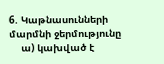6. Կաթնասունների մարմնի ջերմությունը
    ա) կախված է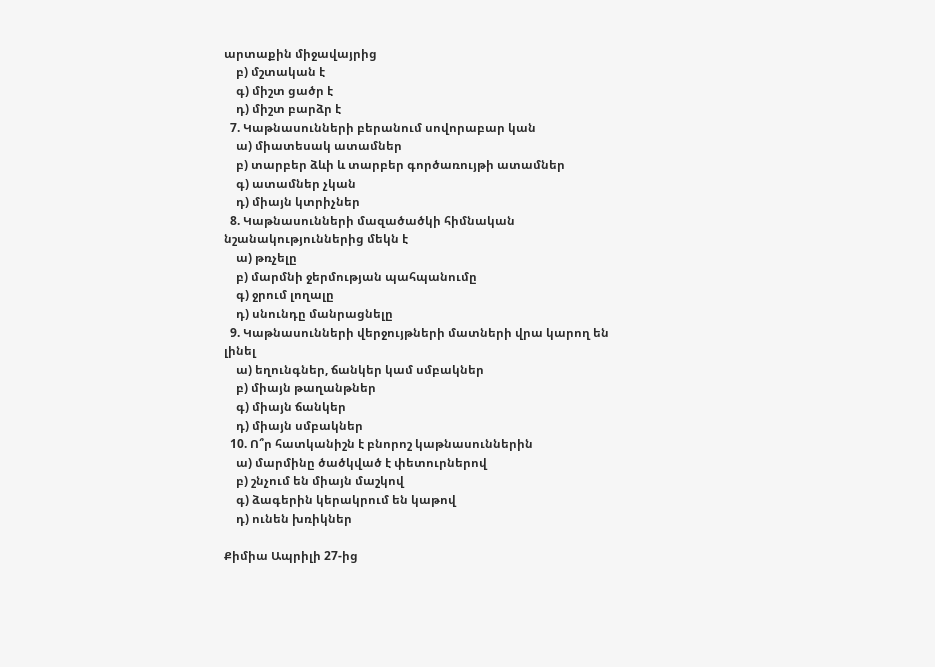արտաքին միջավայրից
    բ) մշտական է
    գ) միշտ ցածր է
    դ) միշտ բարձր է
  7. Կաթնասունների բերանում սովորաբար կան
    ա) միատեսակ ատամներ
    բ) տարբեր ձևի և տարբեր գործառույթի ատամներ
    գ) ատամներ չկան
    դ) միայն կտրիչներ
  8. Կաթնասունների մազածածկի հիմնական նշանակություններից մեկն է
    ա) թռչելը
    բ) մարմնի ջերմության պահպանումը
    գ) ջրում լողալը
    դ) սնունդը մանրացնելը
  9. Կաթնասունների վերջույթների մատների վրա կարող են լինել
    ա) եղունգներ, ճանկեր կամ սմբակներ
    բ) միայն թաղանթներ
    գ) միայն ճանկեր
    դ) միայն սմբակներ
  10. Ո՞ր հատկանիշն է բնորոշ կաթնասուններին
    ա) մարմինը ծածկված է փետուրներով
    բ) շնչում են միայն մաշկով
    գ) ձագերին կերակրում են կաթով
    դ) ունեն խռիկներ

Քիմիա Ապրիլի 27-ից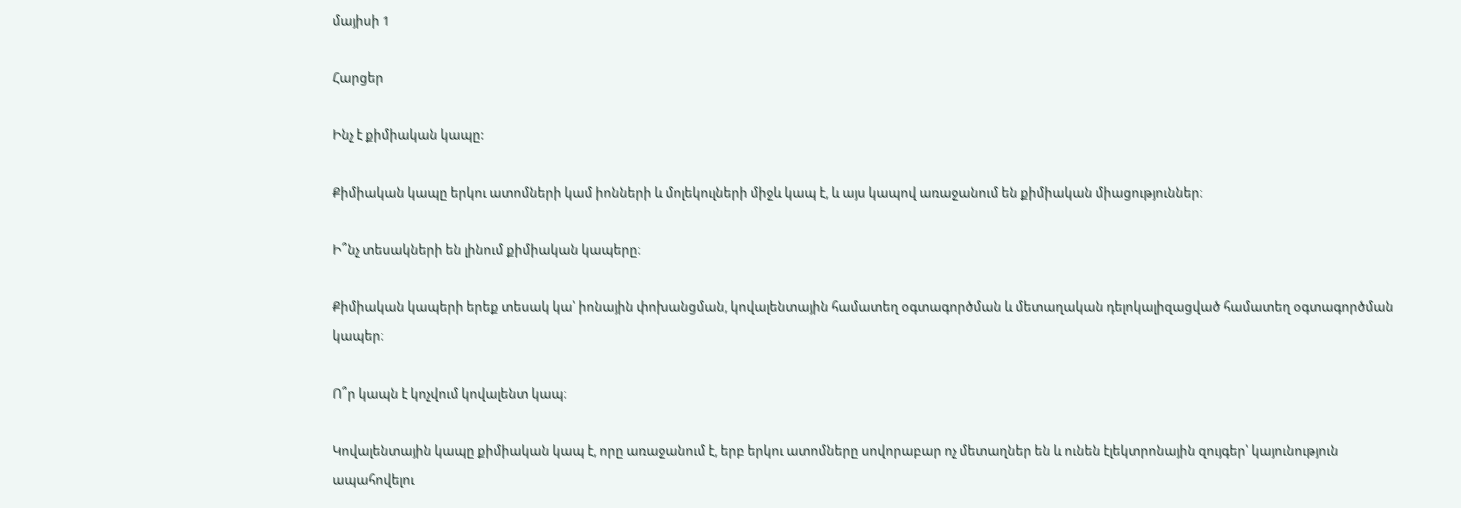մայիսի 1

Հարցեր

Ինչ է քիմիական կապը:

Քիմիական կապը երկու ատոմների կամ իոնների և մոլեկուլների միջև կապ է, և այս կապով առաջանում են քիմիական միացություններ։

Ի՞նչ տեսակների են լինում քիմիական կապերը։

Քիմիական կապերի երեք տեսակ կա՝ իոնային փոխանցման, կովալենտային համատեղ օգտագործման և մետաղական դելոկալիզացված համատեղ օգտագործման կապեր։

Ո՞ր կապն է կոչվում կովալենտ կապ։

Կովալենտային կապը քիմիական կապ է, որը առաջանում է, երբ երկու ատոմները սովորաբար ոչ մետաղներ են և ունեն էլեկտրոնային զույգեր՝ կայունություն ապահովելու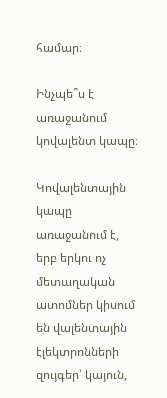համար։

Ինչպե՞ս է առաջանում կովալենտ կապը։

Կովալենտային կապը առաջանում է, երբ երկու ոչ մետաղական ատոմներ կիսում են վալենտային էլեկտրոնների զույգեր՝ կայուն,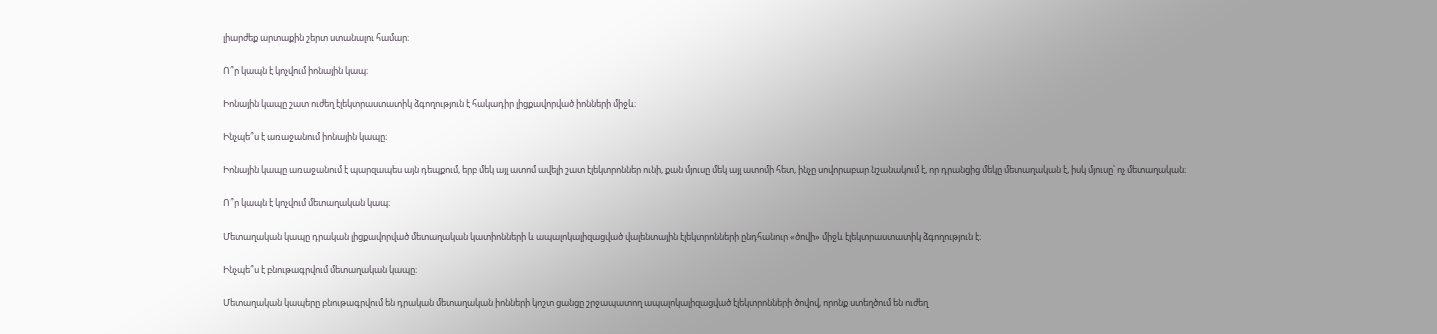լիարժեք արտաքին շերտ ստանալու համար։

Ո՞ր կապն է կոչվում իոնային կապ։

Իոնային կապը շատ ուժեղ էլեկտրաստատիկ ձգողություն է հակադիր լիցքավորված իոնների միջև։

Ինչպե՞ս է առաջանում իոնային կապը։

Իոնային կապը առաջանում է պարզապես այն դեպքում, երբ մեկ այլ ատոմ ավելի շատ էլեկտրոններ ունի, քան մյուսը մեկ այլ ատոմի հետ, ինչը սովորաբար նշանակում է, որ դրանցից մեկը մետաղական է, իսկ մյուսը՝ ոչ մետաղական։

Ո՞ր կապն է կոչվում մետաղական կապ։

Մետաղական կապը դրական լիցքավորված մետաղական կատիոնների և ապալոկալիզացված վալենտային էլեկտրոնների ընդհանուր «ծովի» միջև էլեկտրաստատիկ ձգողություն է։

Ինչպե՞ս է բնութագրվում մետաղական կապը։

Մետաղական կապերը բնութագրվում են դրական մետաղական իոնների կոշտ ցանցը շրջապատող ապալոկալիզացված էլեկտրոնների ծովով, որոնք ստեղծում են ուժեղ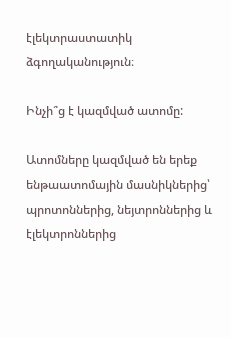էլեկտրաստատիկ ձգողականություն։

Ինչի՞ց է կազմված ատոմը:

Ատոմները կազմված են երեք ենթաատոմային մասնիկներից՝ պրոտոններից, նեյտրոններից և էլեկտրոններից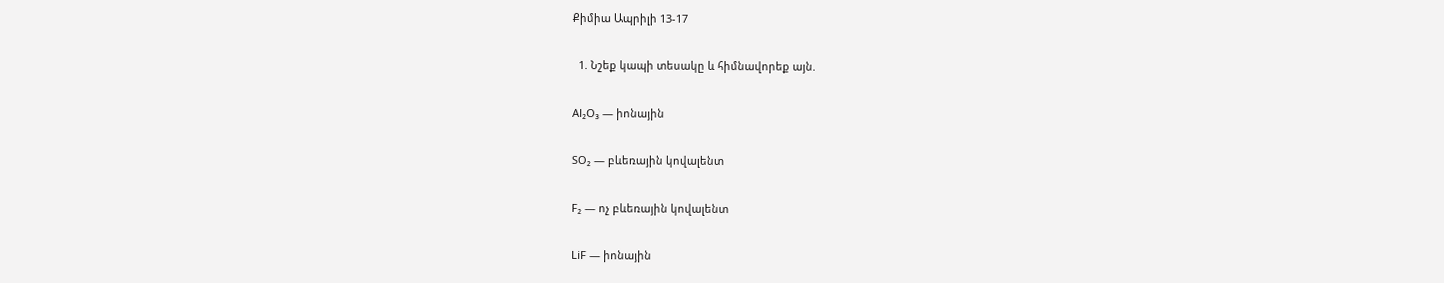Քիմիա Ապրիլի 13-17

  1. Նշեք կապի տեսակը և հիմնավորեք այն.

Al₂O₃ — իոնային

SO₂ — բևեռային կովալենտ

F₂ — ոչ բևեռային կովալենտ

LiF — իոնային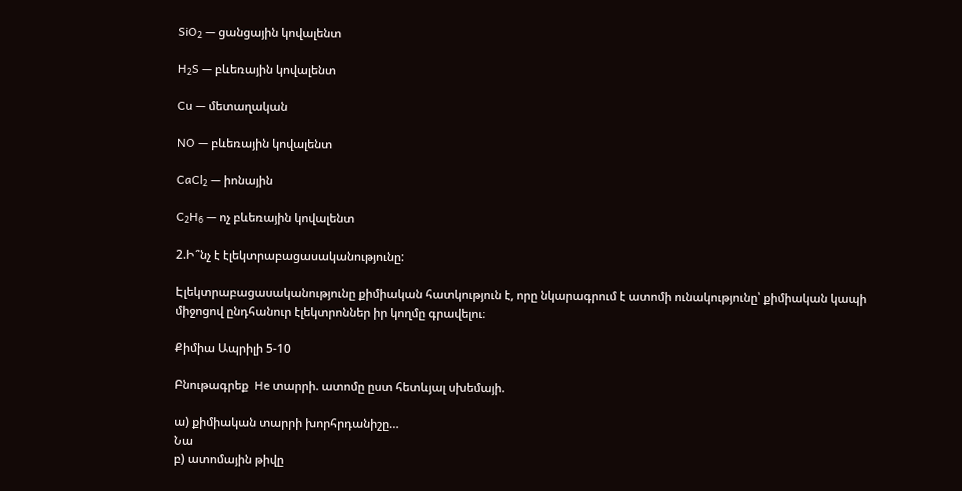SiO₂ — ցանցային կովալենտ

H₂S — բևեռային կովալենտ

Cu — մետաղական

NO — բևեռային կովալենտ

CaCl₂ — իոնային

C₂H₆ — ոչ բևեռային կովալենտ

2.Ի՞նչ է էլեկտրաբացասականությունը:

Էլեկտրաբացասականությունը քիմիական հատկություն է, որը նկարագրում է ատոմի ունակությունը՝ քիմիական կապի միջոցով ընդհանուր էլեկտրոններ իր կողմը գրավելու։

Քիմիա Ապրիլի 5-10

Բնութագրեք  He տարրի. ատոմը ըստ հետևյալ սխեմայի.

ա) քիմիական տարրի խորհրդանիշը…
Նա
բ) ատոմային թիվը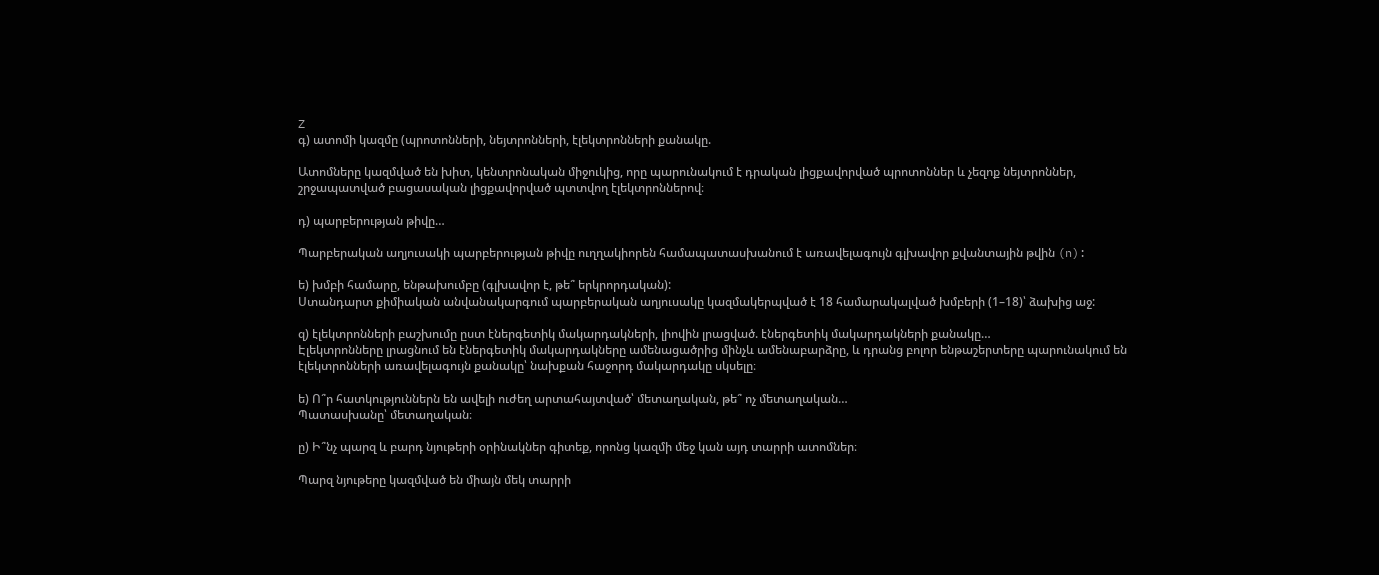Z
գ) ատոմի կազմը (պրոտոնների, նեյտրոնների, էլեկտրոնների քանակը.

Ատոմները կազմված են խիտ, կենտրոնական միջուկից, որը պարունակում է դրական լիցքավորված պրոտոններ և չեզոք նեյտրոններ, շրջապատված բացասական լիցքավորված պտտվող էլեկտրոններով։

դ) պարբերության թիվը…

Պարբերական աղյուսակի պարբերության թիվը ուղղակիորեն համապատասխանում է առավելագույն գլխավոր քվանտային թվին (n):

ե) խմբի համարը, ենթախումբը (գլխավոր է, թե՞ երկրորդական):
Ստանդարտ քիմիական անվանակարգում պարբերական աղյուսակը կազմակերպված է 18 համարակալված խմբերի (1–18)՝ ձախից աջ:

զ) էլեկտրոնների բաշխումը ըստ էներգետիկ մակարդակների, լիովին լրացված. էներգետիկ մակարդակների քանակը…
Էլեկտրոնները լրացնում են էներգետիկ մակարդակները ամենացածրից մինչև ամենաբարձրը, և դրանց բոլոր ենթաշերտերը պարունակում են էլեկտրոնների առավելագույն քանակը՝ նախքան հաջորդ մակարդակը սկսելը։

ե) Ո՞ր հատկություններն են ավելի ուժեղ արտահայտված՝ մետաղական, թե՞ ոչ մետաղական…
Պատասխանը՝ մետաղական։

ը) Ի՞նչ պարզ և բարդ նյութերի օրինակներ գիտեք, որոնց կազմի մեջ կան այդ տարրի ատոմներ։

Պարզ նյութերը կազմված են միայն մեկ տարրի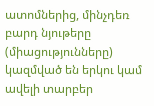ատոմներից, մինչդեռ բարդ նյութերը (միացությունները) կազմված են երկու կամ ավելի տարբեր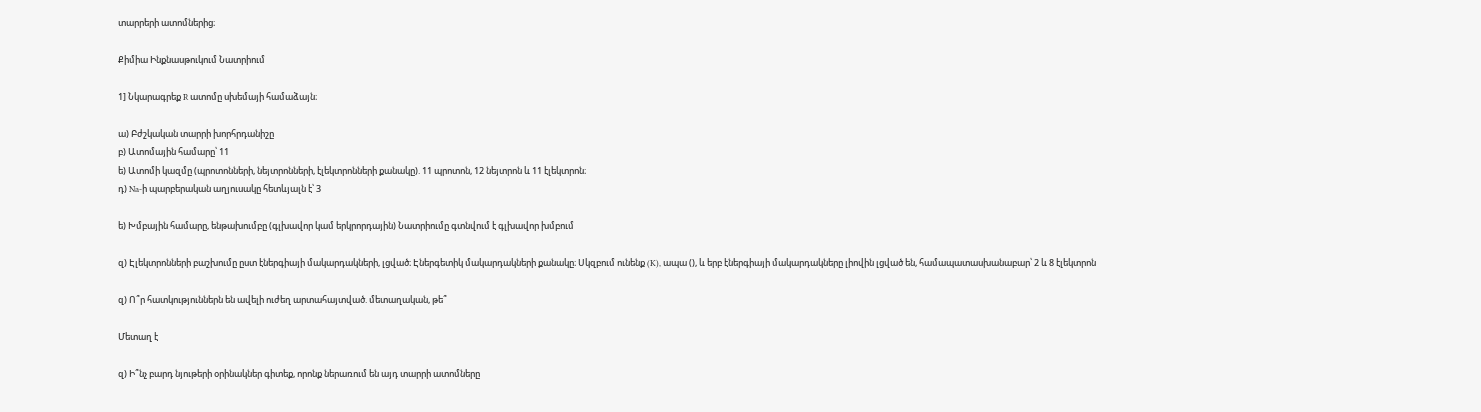տարրերի ատոմներից։

Քիմիա Ինքնասթուկում Նատրիում

1] Նկարագրեք R ատոմը սխեմայի համաձայն։

ա) Բժշկական տարրի խորհրդանիշը
բ) Ատոմային համարը՝ 11
ե) Ատոմի կազմը (պրոտոնների, նեյտրոնների, էլեկտրոնների քանակը). 11 պրոտոն, 12 նեյտրոն և 11 էլեկտրոն։
դ) Na-ի պարբերական աղյուսակը հետևյալն է՝ 3

ե) Խմբային համարը, ենթախումբը (գլխավոր կամ երկրորդային) Նատրիումը գտնվում է գլխավոր խմբում

զ) Էլեկտրոնների բաշխումը ըստ էներգիայի մակարդակների, լցված։ Էներգետիկ մակարդակների քանակը։ Սկզբում ունենք (K), ապա (), և երբ էներգիայի մակարդակները լիովին լցված են, համապատասխանաբար՝ 2 և 8 էլեկտրոն

զ) Ո՞ր հատկություններն են ավելի ուժեղ արտահայտված. մետաղական, թե՞

Մետաղ է

զ) Ի՞նչ բարդ նյութերի օրինակներ գիտեք, որոնք ներառում են այդ տարրի ատոմները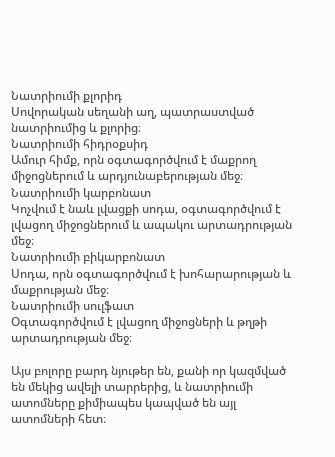Նատրիումի քլորիդ
Սովորական սեղանի աղ, պատրաստված նատրիումից և քլորից։
Նատրիումի հիդրօքսիդ
Ամուր հիմք, որն օգտագործվում է մաքրող միջոցներում և արդյունաբերության մեջ։
Նատրիումի կարբոնատ
Կոչվում է նաև լվացքի սոդա, օգտագործվում է լվացող միջոցներում և ապակու արտադրության մեջ։
Նատրիումի բիկարբոնատ
Սոդա, որն օգտագործվում է խոհարարության և մաքրության մեջ։
Նատրիումի սուլֆատ
Օգտագործվում է լվացող միջոցների և թղթի արտադրության մեջ։

Այս բոլորը բարդ նյութեր են, քանի որ կազմված են մեկից ավելի տարրերից, և նատրիումի ատոմները քիմիապես կապված են այլ ատոմների հետ։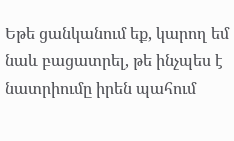Եթե ցանկանում եք, կարող եմ նաև բացատրել, թե ինչպես է նատրիումը իրեն պահում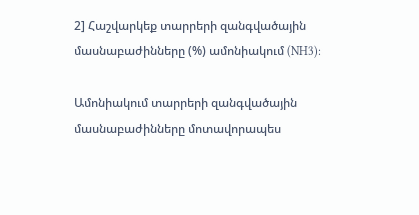2] Հաշվարկեք տարրերի զանգվածային մասնաբաժինները (%) ամոնիակում (NH3):

Ամոնիակում տարրերի զանգվածային մասնաբաժինները մոտավորապես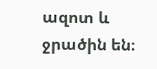ազոտ և ջրածին են։